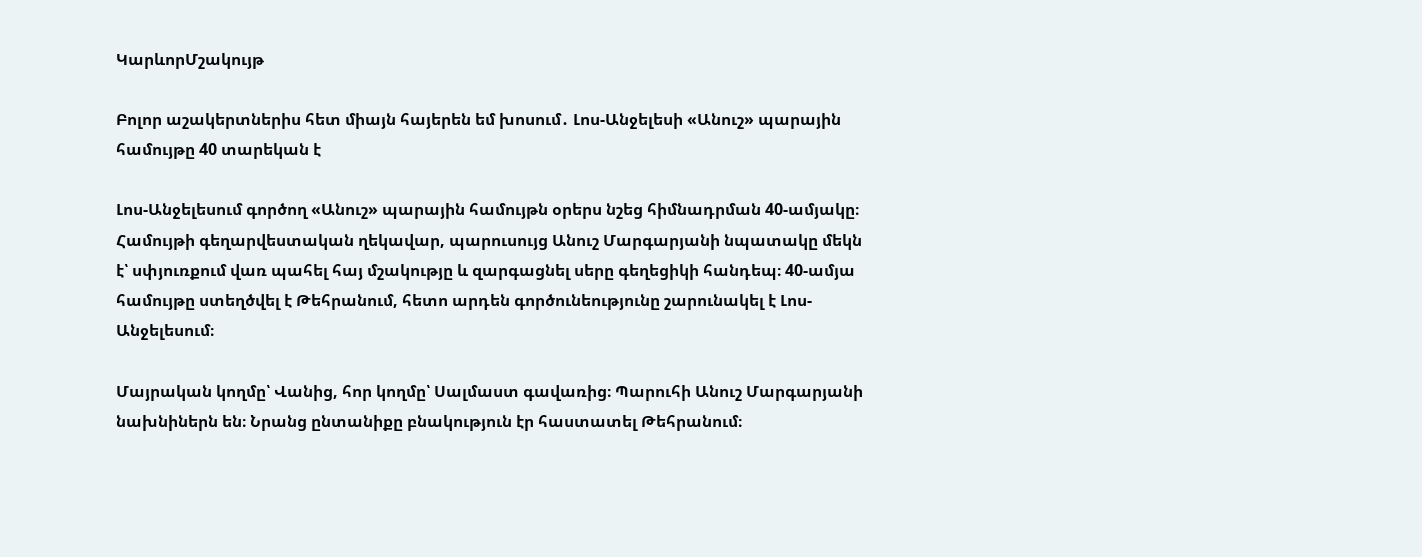ԿարևորՄշակույթ

Բոլոր աշակերտներիս հետ միայն հայերեն եմ խոսում․ Լոս-Անջելեսի «Անուշ» պարային համույթը 40 տարեկան է

Լոս-Անջելեսում գործող «Անուշ» պարային համույթն օրերս նշեց հիմնադրման 40-ամյակը։ Համույթի գեղարվեստական ղեկավար, պարուսույց Անուշ Մարգարյանի նպատակը մեկն է՝ սփյուռքում վառ պահել հայ մշակությը և զարգացնել սերը գեղեցիկի հանդեպ։ 40-ամյա համույթը ստեղծվել է Թեհրանում, հետո արդեն գործունեությունը շարունակել է Լոս-Անջելեսում։

Մայրական կողմը՝ Վանից, հոր կողմը՝ Սալմաստ գավառից։ Պարուհի Անուշ Մարգարյանի նախնիներն են։ Նրանց ընտանիքը բնակություն էր հաստատել Թեհրանում։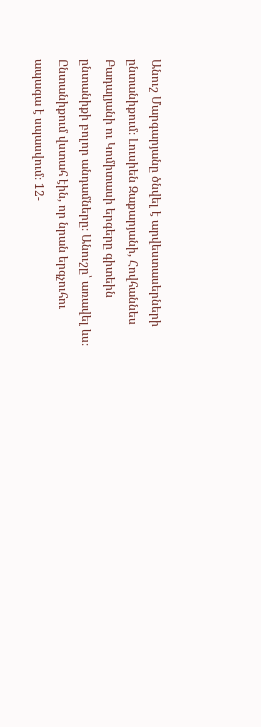Անուշ Մարգարյանը ծնվել է արվեստասերների ընտանիքում։ Լուսիեն Զաքարյանի, Հովհաննես Բադալյանի ու Կոմիտասի երգերը գիտեին ընտանիքի բոլոր անդամները։ Անուշը՝ առավել ևս։ Ընտանիքում վստահ էին, որ նրան երգչուհու ապագա է սպասվում։ 12-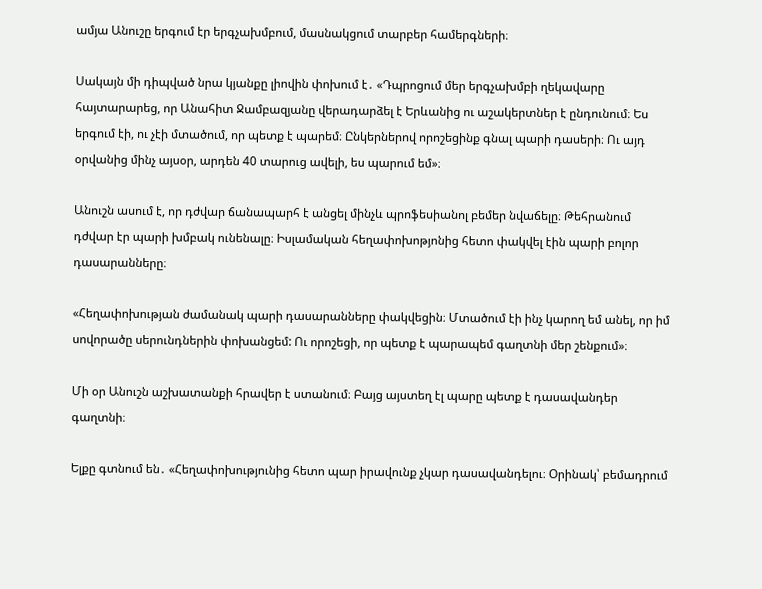ամյա Անուշը երգում էր երգչախմբում, մասնակցում տարբեր համերգների։

Սակայն մի դիպված նրա կյանքը լիովին փոխում է․ «Դպրոցում մեր երգչախմբի ղեկավարը հայտարարեց, որ Անահիտ Ջամբազյանը վերադարձել է Երևանից ու աշակերտներ է ընդունում։ Ես երգում էի, ու չէի մտածում, որ պետք է պարեմ։ Ընկերներով որոշեցինք գնալ պարի դասերի։ Ու այդ օրվանից մինչ այսօր, արդեն 40 տարուց ավելի, ես պարում եմ»։

Անուշն ասում է, որ դժվար ճանապարհ է անցել մինչև պրոֆեսիանոլ բեմեր նվաճելը։ Թեհրանում դժվար էր պարի խմբակ ունենալը։ Իսլամական հեղափոխոթյոնից հետո փակվել էին պարի բոլոր դասարանները։

«Հեղափոխության ժամանակ պարի դասարանները փակվեցին։ Մտածում էի ինչ կարող եմ անել, որ իմ սովորածը սերունդներին փոխանցեմ: Ու որոշեցի, որ պետք է պարապեմ գաղտնի մեր շենքում»։

Մի օր Անուշն աշխատանքի հրավեր է ստանում։ Բայց այստեղ էլ պարը պետք է դասավանդեր գաղտնի։

Ելքը գտնում են․ «Հեղափոխությունից հետո պար իրավունք չկար դասավանդելու։ Օրինակ՝ բեմադրում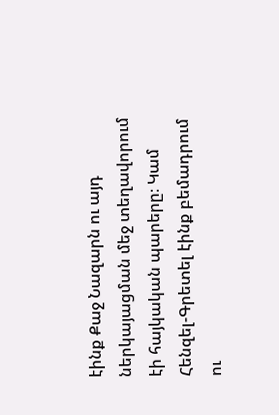էինք Քաջ Նազարն ու այդ ներկայացման մեջ տեղավորում էի հայկական պարերը։ Կամ Հենզել-Գրետել էինք բեմադրում ու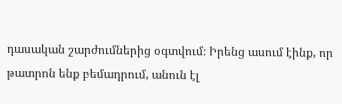դասական շարժումներից օգտվում։ Իրենց ասում էինք, որ թատրոն ենք բեմադրում, անուն էլ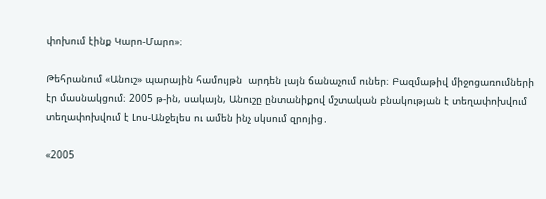փոխում էինք Կարո-Մարո»։

Թեհրանում «Անուշ» պարային համույթն  արդեն լայն ճանաչում ուներ։ Բազմաթիվ միջոցառումների էր մասնակցում։ 2005 թ-ին, սակայն, Անուշը ընտանիքով մշտական բնակության է տեղափոխվում տեղափոխվում է Լոս-Անջելես ու ամեն ինչ սկսում զրոյից․

«2005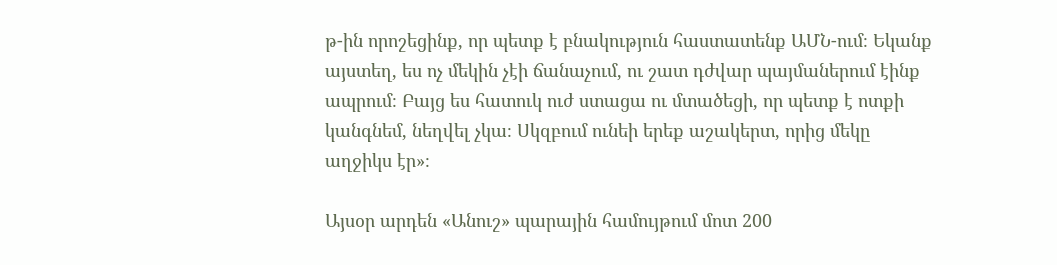թ-ին որոշեցինք, որ պետք է բնակություն հաստատենք ԱՄՆ-ում։ Եկանք այստեղ, ես ոչ մեկին չէի ճանաչում, ու շատ դժվար պայմաներում էինք ապրում։ Բայց ես հատուկ ուժ ստացա ու մտածեցի, որ պետք է ոտքի կանգնեմ, նեղվել չկա։ Սկզբում ունեի երեք աշակերտ, որից մեկը աղջիկս էր»։

Այսօր արդեն «Անուշ» պարային համույթում մոտ 200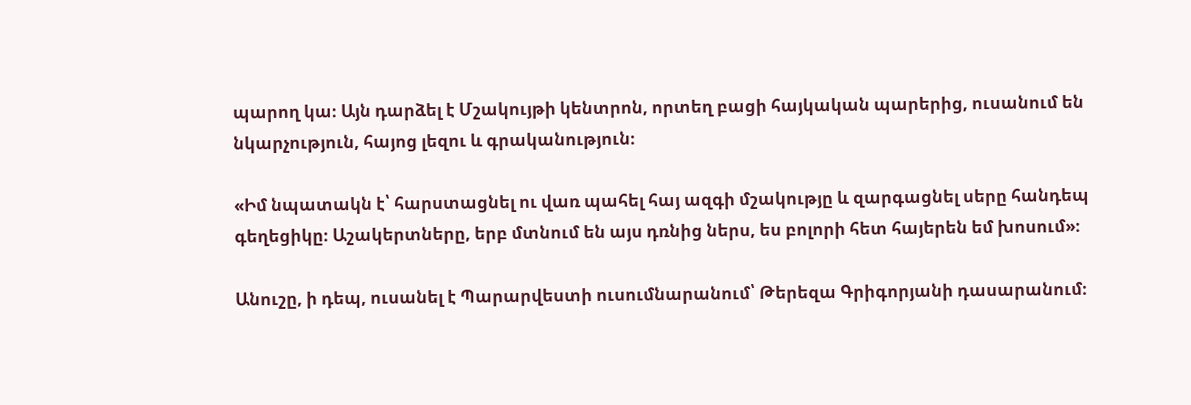պարող կա։ Այն դարձել է Մշակույթի կենտրոն, որտեղ բացի հայկական պարերից, ուսանում են նկարչություն, հայոց լեզու և գրականություն։

«Իմ նպատակն է՝ հարստացնել ու վառ պահել հայ ազգի մշակությը և զարգացնել սերը հանդեպ գեղեցիկը։ Աշակերտները, երբ մտնում են այս դռնից ներս, ես բոլորի հետ հայերեն եմ խոսում»։

Անուշը, ի դեպ, ուսանել է Պարարվեստի ուսումնարանում՝ Թերեզա Գրիգորյանի դասարանում։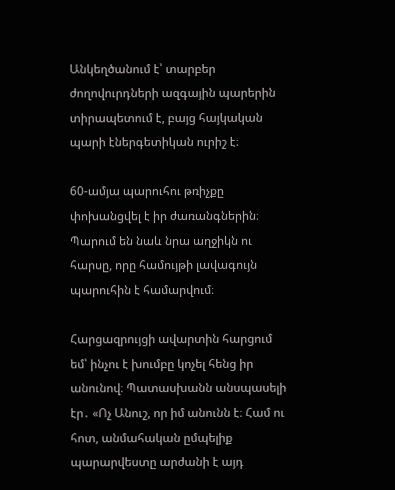Անկեղծանում է՝ տարբեր ժողովուրդների ազգային պարերին տիրապետում է, բայց հայկական պարի էներգետիկան ուրիշ է։

60-ամյա պարուհու թռիչքը փոխանցվել է իր ժառանգներին։ Պարում են նաև նրա աղջիկն ու հարսը, որը համույթի լավագույն պարուհին է համարվում։

Հարցազրույցի ավարտին հարցում եմ՝ ինչու է խումբը կոչել հենց իր անունով։ Պատասխանն անսպասելի էր․ «Ոչ Անուշ, որ իմ անունն է։ Համ ու հոտ, անմահական ըմպելիք պարարվեստը արժանի է այդ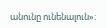անունը ունենալուն»։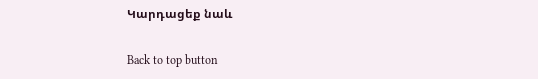Կարդացեք նաև

Back to top button